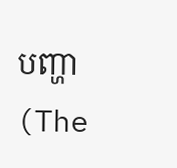បញ្ហា (The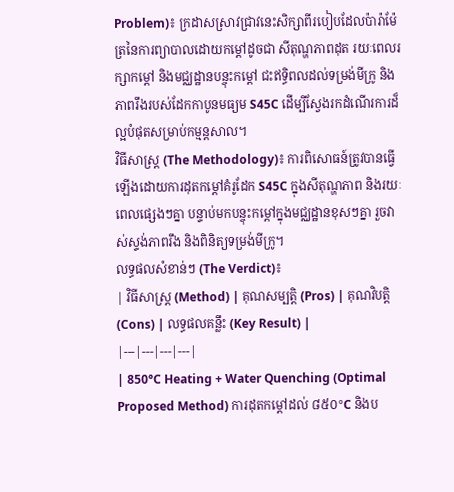Problem)៖ ក្រដាសស្រាវជ្រាវនេះសិក្សាពីរបៀបដែលប៉ារ៉ាម៉ែត្រនៃការព្យាបាលដោយកម្ដៅដូចជា សីតុណ្ហភាពដុត រយៈពេលរក្សាកម្ដៅ និងមជ្ឈដ្ឋានបន្ចុះកម្ដៅ ជះឥទ្ធិពលដល់ទម្រង់មីក្រូ និងភាពរឹងរបស់ដែកកាបូនមធ្យម S45C ដើម្បីស្វែងរកដំណើរការដ៏ល្អបំផុតសម្រាប់កម្មន្តសាល។
វិធីសាស្ត្រ (The Methodology)៖ ការពិសោធន៍ត្រូវបានធ្វើឡើងដោយការដុតកម្ដៅគំរូដែក S45C ក្នុងសីតុណ្ហភាព និងរយៈពេលផ្សេងៗគ្នា បន្ទាប់មកបន្ចុះកម្ដៅក្នុងមជ្ឈដ្ឋានខុសៗគ្នា រួចវាស់ស្ទង់ភាពរឹង និងពិនិត្យទម្រង់មីក្រូ។
លទ្ធផលសំខាន់ៗ (The Verdict)៖
| វិធីសាស្ត្រ (Method) | គុណសម្បត្តិ (Pros) | គុណវិបត្តិ (Cons) | លទ្ធផលគន្លឹះ (Key Result) |
|---|---|---|---|
| 850°C Heating + Water Quenching (Optimal Proposed Method) ការដុតកម្ដៅដល់ ៨៥០°C និងប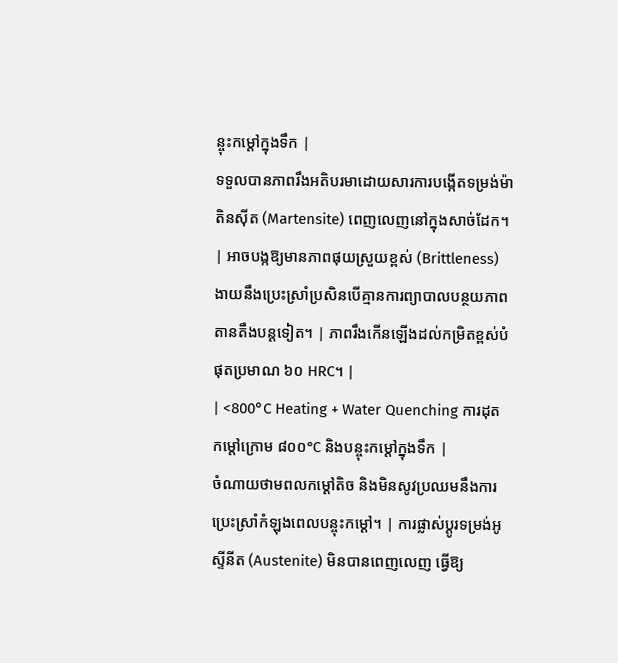ន្ចុះកម្ដៅក្នុងទឹក |
ទទួលបានភាពរឹងអតិបរមាដោយសារការបង្កើតទម្រង់ម៉ាតិនស៊ីត (Martensite) ពេញលេញនៅក្នុងសាច់ដែក។ | អាចបង្កឱ្យមានភាពផុយស្រួយខ្ពស់ (Brittleness) ងាយនឹងប្រេះស្រាំប្រសិនបើគ្មានការព្យាបាលបន្ថយភាពតានតឹងបន្តទៀត។ | ភាពរឹងកើនឡើងដល់កម្រិតខ្ពស់បំផុតប្រមាណ ៦០ HRC។ |
| <800°C Heating + Water Quenching ការដុតកម្ដៅក្រោម ៨០០°C និងបន្ចុះកម្ដៅក្នុងទឹក |
ចំណាយថាមពលកម្ដៅតិច និងមិនសូវប្រឈមនឹងការប្រេះស្រាំកំឡុងពេលបន្ចុះកម្ដៅ។ | ការផ្លាស់ប្តូរទម្រង់អូស្ទីនីត (Austenite) មិនបានពេញលេញ ធ្វើឱ្យ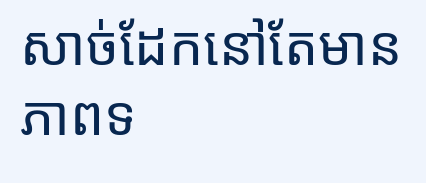សាច់ដែកនៅតែមានភាពទ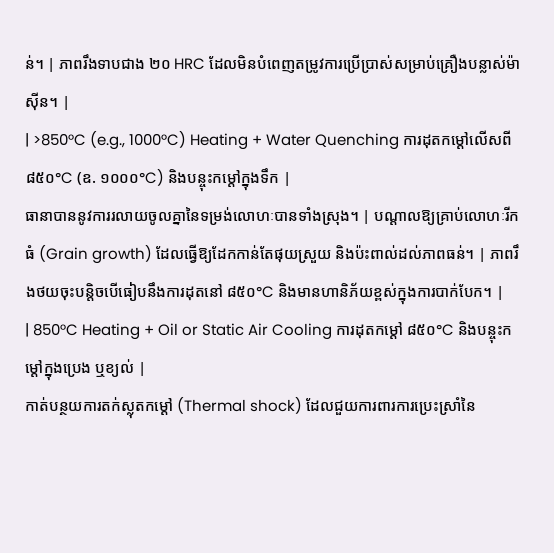ន់។ | ភាពរឹងទាបជាង ២០ HRC ដែលមិនបំពេញតម្រូវការប្រើប្រាស់សម្រាប់គ្រឿងបន្លាស់ម៉ាស៊ីន។ |
| >850°C (e.g., 1000°C) Heating + Water Quenching ការដុតកម្ដៅលើសពី ៨៥០°C (ឧ. ១០០០°C) និងបន្ចុះកម្ដៅក្នុងទឹក |
ធានាបាននូវការរលាយចូលគ្នានៃទម្រង់លោហៈបានទាំងស្រុង។ | បណ្ដាលឱ្យគ្រាប់លោហៈរីកធំ (Grain growth) ដែលធ្វើឱ្យដែកកាន់តែផុយស្រួយ និងប៉ះពាល់ដល់ភាពធន់។ | ភាពរឹងថយចុះបន្តិចបើធៀបនឹងការដុតនៅ ៨៥០°C និងមានហានិភ័យខ្ពស់ក្នុងការបាក់បែក។ |
| 850°C Heating + Oil or Static Air Cooling ការដុតកម្ដៅ ៨៥០°C និងបន្ចុះកម្ដៅក្នុងប្រេង ឬខ្យល់ |
កាត់បន្ថយការតក់ស្លុតកម្ដៅ (Thermal shock) ដែលជួយការពារការប្រេះស្រាំនៃ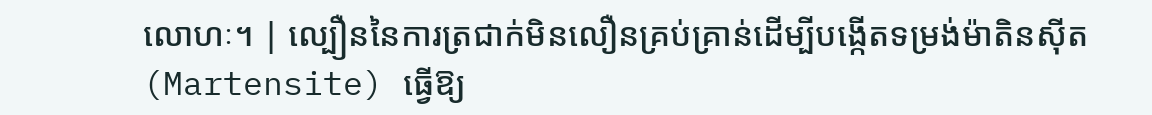លោហៈ។ | ល្បឿននៃការត្រជាក់មិនលឿនគ្រប់គ្រាន់ដើម្បីបង្កើតទម្រង់ម៉ាតិនស៊ីត (Martensite) ធ្វើឱ្យ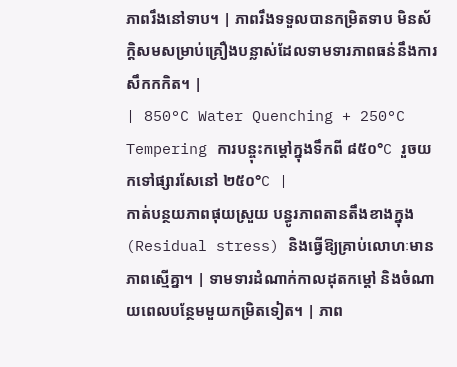ភាពរឹងនៅទាប។ | ភាពរឹងទទួលបានកម្រិតទាប មិនស័ក្តិសមសម្រាប់គ្រឿងបន្លាស់ដែលទាមទារភាពធន់នឹងការសឹកកកិត។ |
| 850°C Water Quenching + 250°C Tempering ការបន្ចុះកម្ដៅក្នុងទឹកពី ៨៥០°C រួចយកទៅផ្សារសែនៅ ២៥០°C |
កាត់បន្ថយភាពផុយស្រួយ បន្ធូរភាពតានតឹងខាងក្នុង (Residual stress) និងធ្វើឱ្យគ្រាប់លោហៈមានភាពស្មើគ្នា។ | ទាមទារដំណាក់កាលដុតកម្ដៅ និងចំណាយពេលបន្ថែមមួយកម្រិតទៀត។ | ភាព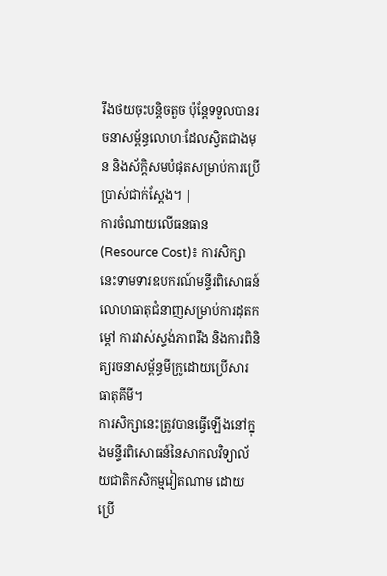រឹងថយចុះបន្តិចតួច ប៉ុន្តែទទួលបានរចនាសម្ព័ន្ធលោហៈដែលស្វិតជាងមុន និងស័ក្តិសមបំផុតសម្រាប់ការប្រើប្រាស់ជាក់ស្តែង។ |
ការចំណាយលើធនធាន (Resource Cost)៖ ការសិក្សានេះទាមទារឧបករណ៍មន្ទីរពិសោធន៍លោហធាតុជំនាញសម្រាប់ការដុតកម្ដៅ ការវាស់ស្ទង់ភាពរឹង និងការពិនិត្យរចនាសម្ព័ន្ធមីក្រូដោយប្រើសារធាតុគីមី។
ការសិក្សានេះត្រូវបានធ្វើឡើងនៅក្នុងមន្ទីរពិសោធន៍នៃសាកលវិទ្យាល័យជាតិកសិកម្មវៀតណាម ដោយប្រើ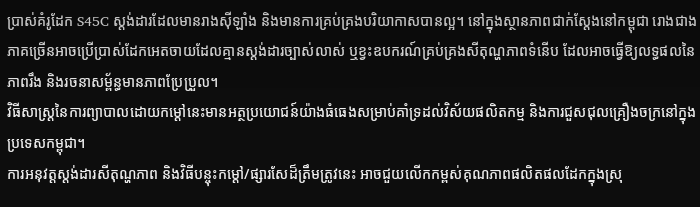ប្រាស់គំរូដែក S45C ស្តង់ដារដែលមានរាងស៊ីឡាំង និងមានការគ្រប់គ្រងបរិយាកាសបានល្អ។ នៅក្នុងស្ថានភាពជាក់ស្តែងនៅកម្ពុជា រោងជាងភាគច្រើនអាចប្រើប្រាស់ដែកអេតចាយដែលគ្មានស្តង់ដារច្បាស់លាស់ ឬខ្វះឧបករណ៍គ្រប់គ្រងសីតុណ្ហភាពទំនើប ដែលអាចធ្វើឱ្យលទ្ធផលនៃភាពរឹង និងរចនាសម្ព័ន្ធមានភាពប្រែប្រួល។
វិធីសាស្ត្រនៃការព្យាបាលដោយកម្ដៅនេះមានអត្ថប្រយោជន៍យ៉ាងធំធេងសម្រាប់គាំទ្រដល់វិស័យផលិតកម្ម និងការជួសជុលគ្រឿងចក្រនៅក្នុងប្រទេសកម្ពុជា។
ការអនុវត្តស្តង់ដារសីតុណ្ហភាព និងវិធីបន្ចុះកម្ដៅ/ផ្សារសែដ៏ត្រឹមត្រូវនេះ អាចជួយលើកកម្ពស់គុណភាពផលិតផលដែកក្នុងស្រុ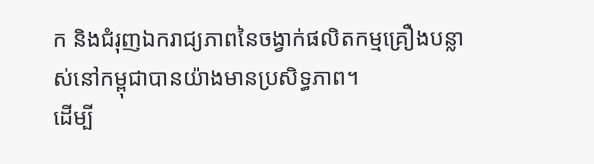ក និងជំរុញឯករាជ្យភាពនៃចង្វាក់ផលិតកម្មគ្រឿងបន្លាស់នៅកម្ពុជាបានយ៉ាងមានប្រសិទ្ធភាព។
ដើម្បី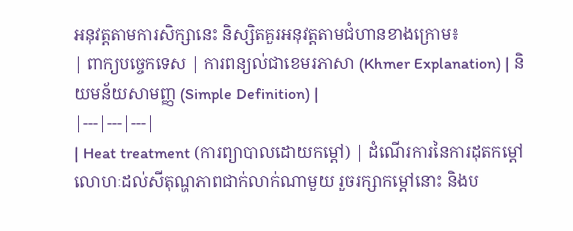អនុវត្តតាមការសិក្សានេះ និស្សិតគួរអនុវត្តតាមជំហានខាងក្រោម៖
| ពាក្យបច្ចេកទេស | ការពន្យល់ជាខេមរភាសា (Khmer Explanation) | និយមន័យសាមញ្ញ (Simple Definition) |
|---|---|---|
| Heat treatment (ការព្យាបាលដោយកម្ដៅ) | ដំណើរការនៃការដុតកម្ដៅលោហៈដល់សីតុណ្ហភាពជាក់លាក់ណាមួយ រួចរក្សាកម្ដៅនោះ និងប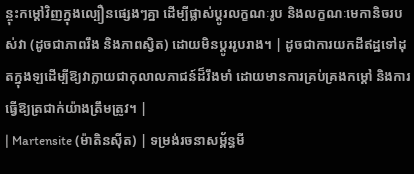ន្ចុះកម្ដៅវិញក្នុងល្បឿនផ្សេងៗគ្នា ដើម្បីផ្លាស់ប្តូរលក្ខណៈរូប និងលក្ខណៈមេកានិចរបស់វា (ដូចជាភាពរឹង និងភាពស្វិត) ដោយមិនប្តូររូបរាង។ | ដូចជាការយកដីឥដ្ឋទៅដុតក្នុងឡដើម្បីឱ្យវាក្លាយជាកុលាលភាជន៍ដ៏រឹងមាំ ដោយមានការគ្រប់គ្រងកម្ដៅ និងការធ្វើឱ្យត្រជាក់យ៉ាងត្រឹមត្រូវ។ |
| Martensite (ម៉ាតិនស៊ីត) | ទម្រង់រចនាសម្ព័ន្ធមី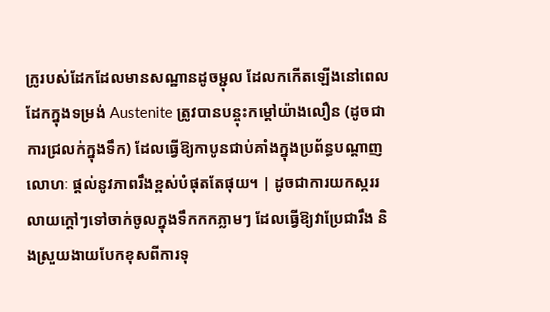ក្រូរបស់ដែកដែលមានសណ្ឋានដូចម្ជុល ដែលកកើតឡើងនៅពេលដែកក្នុងទម្រង់ Austenite ត្រូវបានបន្ចុះកម្ដៅយ៉ាងលឿន (ដូចជាការជ្រលក់ក្នុងទឹក) ដែលធ្វើឱ្យកាបូនជាប់គាំងក្នុងប្រព័ន្ធបណ្ដាញលោហៈ ផ្តល់នូវភាពរឹងខ្ពស់បំផុតតែផុយ។ | ដូចជាការយកស្កររលាយក្តៅៗទៅចាក់ចូលក្នុងទឹកកកភ្លាមៗ ដែលធ្វើឱ្យវាប្រែជារឹង និងស្រួយងាយបែកខុសពីការទុ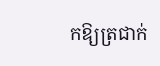កឱ្យត្រជាក់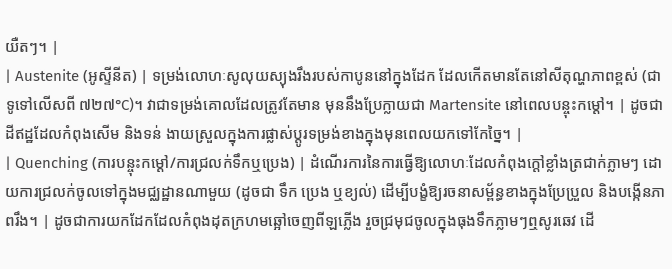យឺតៗ។ |
| Austenite (អូស្ទីនីត) | ទម្រង់លោហៈសូលុយស្យុងរឹងរបស់កាបូននៅក្នុងដែក ដែលកើតមានតែនៅសីតុណ្ហភាពខ្ពស់ (ជាទូទៅលើសពី ៧២៧°C)។ វាជាទម្រង់គោលដែលត្រូវតែមាន មុននឹងប្រែក្លាយជា Martensite នៅពេលបន្ចុះកម្ដៅ។ | ដូចជាដីឥដ្ឋដែលកំពុងសើម និងទន់ ងាយស្រួលក្នុងការផ្លាស់ប្តូរទម្រង់ខាងក្នុងមុនពេលយកទៅកែច្នៃ។ |
| Quenching (ការបន្ចុះកម្ដៅ/ការជ្រលក់ទឹកឬប្រេង) | ដំណើរការនៃការធ្វើឱ្យលោហៈដែលកំពុងក្តៅខ្លាំងត្រជាក់ភ្លាមៗ ដោយការជ្រលក់ចូលទៅក្នុងមជ្ឈដ្ឋានណាមួយ (ដូចជា ទឹក ប្រេង ឬខ្យល់) ដើម្បីបង្ខំឱ្យរចនាសម្ព័ន្ធខាងក្នុងប្រែប្រួល និងបង្កើនភាពរឹង។ | ដូចជាការយកដែកដែលកំពុងដុតក្រហមឆ្អៅចេញពីឡភ្លើង រួចជ្រមុជចូលក្នុងធុងទឹកភ្លាមៗឮសូរឆេវ ដើ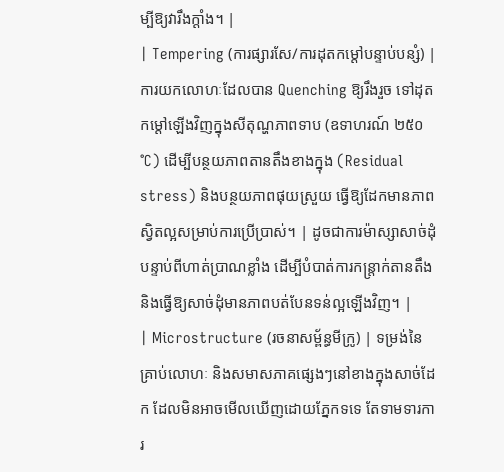ម្បីឱ្យវារឹងក្ដាំង។ |
| Tempering (ការផ្សារសែ/ការដុតកម្ដៅបន្ទាប់បន្សំ) | ការយកលោហៈដែលបាន Quenching ឱ្យរឹងរួច ទៅដុតកម្ដៅឡើងវិញក្នុងសីតុណ្ហភាពទាប (ឧទាហរណ៍ ២៥០°C) ដើម្បីបន្ថយភាពតានតឹងខាងក្នុង (Residual stress) និងបន្ថយភាពផុយស្រួយ ធ្វើឱ្យដែកមានភាពស្វិតល្អសម្រាប់ការប្រើប្រាស់។ | ដូចជាការម៉ាស្សាសាច់ដុំបន្ទាប់ពីហាត់ប្រាណខ្លាំង ដើម្បីបំបាត់ការកន្ត្រាក់តានតឹង និងធ្វើឱ្យសាច់ដុំមានភាពបត់បែនទន់ល្អឡើងវិញ។ |
| Microstructure (រចនាសម្ព័ន្ធមីក្រូ) | ទម្រង់នៃគ្រាប់លោហៈ និងសមាសភាគផ្សេងៗនៅខាងក្នុងសាច់ដែក ដែលមិនអាចមើលឃើញដោយភ្នែកទទេ តែទាមទារការ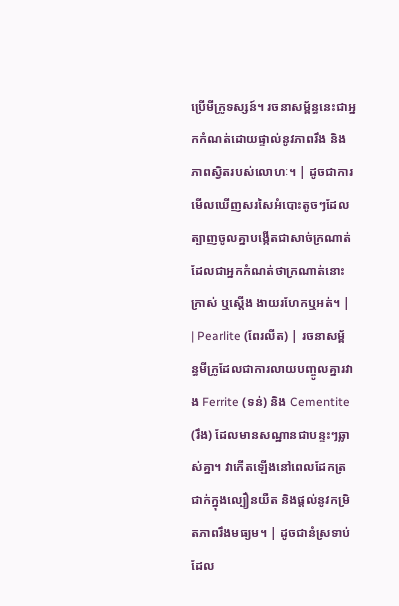ប្រើមីក្រូទស្សន៍។ រចនាសម្ព័ន្ធនេះជាអ្នកកំណត់ដោយផ្ទាល់នូវភាពរឹង និងភាពស្វិតរបស់លោហៈ។ | ដូចជាការមើលឃើញសរសៃអំបោះតូចៗដែលត្បាញចូលគ្នាបង្កើតជាសាច់ក្រណាត់ ដែលជាអ្នកកំណត់ថាក្រណាត់នោះក្រាស់ ឬស្តើង ងាយរហែកឬអត់។ |
| Pearlite (ពែរលីត) | រចនាសម្ព័ន្ធមីក្រូដែលជាការលាយបញ្ចូលគ្នារវាង Ferrite (ទន់) និង Cementite (រឹង) ដែលមានសណ្ឋានជាបន្ទះៗឆ្លាស់គ្នា។ វាកើតឡើងនៅពេលដែកត្រជាក់ក្នុងល្បឿនយឺត និងផ្តល់នូវកម្រិតភាពរឹងមធ្យម។ | ដូចជានំស្រទាប់ ដែល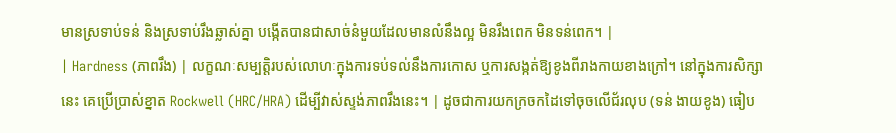មានស្រទាប់ទន់ និងស្រទាប់រឹងឆ្លាស់គ្នា បង្កើតបានជាសាច់នំមួយដែលមានលំនឹងល្អ មិនរឹងពេក មិនទន់ពេក។ |
| Hardness (ភាពរឹង) | លក្ខណៈសម្បត្តិរបស់លោហៈក្នុងការទប់ទល់នឹងការកោស ឬការសង្កត់ឱ្យខូងពីរាងកាយខាងក្រៅ។ នៅក្នុងការសិក្សានេះ គេប្រើប្រាស់ខ្នាត Rockwell (HRC/HRA) ដើម្បីវាស់ស្ទង់ភាពរឹងនេះ។ | ដូចជាការយកក្រចកដៃទៅចុចលើជ័រលុប (ទន់ ងាយខូង) ធៀប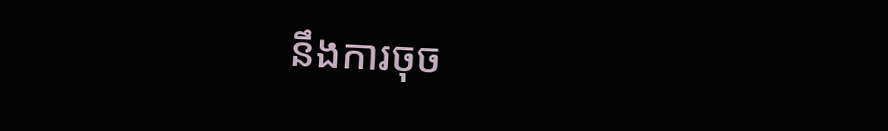នឹងការចុច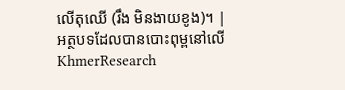លើតុឈើ (រឹង មិនងាយខូង)។ |
អត្ថបទដែលបានបោះពុម្ពនៅលើ KhmerResearch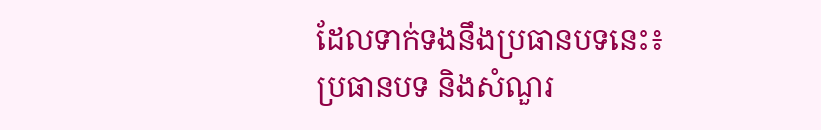ដែលទាក់ទងនឹងប្រធានបទនេះ៖
ប្រធានបទ និងសំណួរ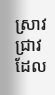ស្រាវជ្រាវដែល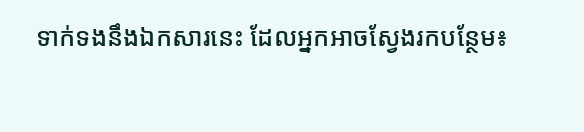ទាក់ទងនឹងឯកសារនេះ ដែលអ្នកអាចស្វែងរកបន្ថែម៖